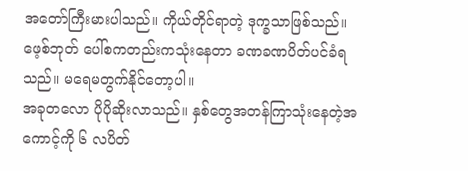အတော်ကြီးမားပါသည်။ ကိုယ်တိုင်ရာတဲ့ ဒုက္ခသာဖြစ်သည်။
ဖေ့စ်ဘုတ် ပေါ်စကတည်းကသုံးနေတာ ခဏခဏပိတ်ပင်ခံရသည်။ မရေမတွက်နိုင်တော့ပါ။
အခုတလော ပိုပိုဆိုးလာသည်။ နှစ်တွေအတန်ကြာသုံးနေတဲ့အကောင့်ကို ၆ လပိတ်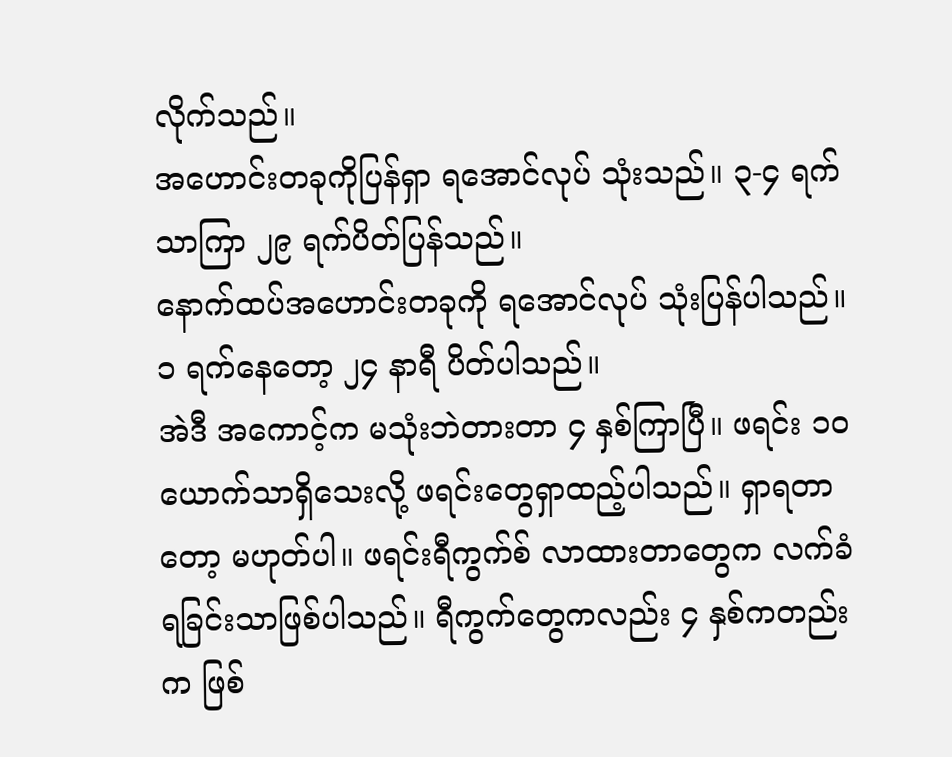လိုက်သည်။
အဟောင်းတခုကိုပြန်ရှာ ရအောင်လုပ် သုံးသည်။ ၃-၄ ရက်သာကြာ ၂၉ ရက်ပိတ်ပြန်သည်။
နောက်ထပ်အဟောင်းတခုကို ရအောင်လုပ် သုံးပြန်ပါသည်။ ၁ ရက်နေတော့ ၂၄ နာရီ ပိတ်ပါသည်။
အဲဒီ အကောင့်က မသုံးဘဲတားတာ ၄ နှစ်ကြာပြီ။ ဖရင်း ၁၀ ယောက်သာရှိသေးလို့ ဖရင်းတွေရှာထည့်ပါသည်။ ရှာရတာတော့ မဟုတ်ပါ။ ဖရင်းရီကွက်စ် လာထားတာတွေက လက်ခံရခြင်းသာဖြစ်ပါသည်။ ရီကွက်တွေကလည်း ၄ နှစ်ကတည်းက ဖြစ်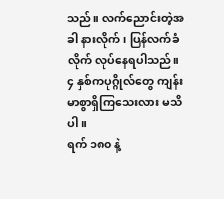သည်။ လက်ညောင်းတဲ့အခါ နားလိုက်၊ ပြန်လက်ခံလိုက် လုပ်နေရပါသည်။
၄ နှစ်ကပုဂ္ဂိုလ်တွေ ကျန်းမာစွာရှိကြသေးလား မသိပါ။
ရက် ၁၈၀ နဲ့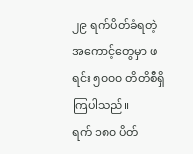၂၉ ရက်ပိတ်ခံရတဲ့ အကောင့်တွေမှာ ဖရင်း ၅၀၀၀ တိတိစီရှိကြပါသည်။
ရက် ၁၈၀ ပိတ်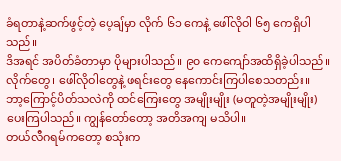ခံရတာနဲ့ဆက်ဖွင့်တဲ့ ပေ့ချ်မှာ လိုက် ၆၁ ကေနဲ့ ဖေါ်လိုဝါ ၆၅ ကေရှိပါသည်။
ဒိအရင် အပိတ်ခံတာမှာ ပိုများပါသည်။ ၉၀ ကေကျော်အထိရှိခဲ့ပါသည်။
လိုက်တွေ၊ ဖေါ်လိုဝါတွေနဲ့ ဖရင်းတွေ နေကောင်းကြပါစေသတည်း။
ဘာ့ကြောင့်ပိတ်သလဲကို ထင်ကြေးတွေ အမျိုးမျိုး (မတူတဲ့အမျိုးမျိုး) ပေးကြပါသည်။ ကျွန်တော်တော့ အတိအကျ မသိပါ။
တယ်လီဂရမ်ကတော့ စသုံးက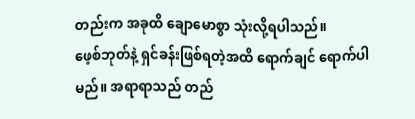တည်းက အခုထိ ချောမောစွာ သုံးလို့ရပါသည်။
ဖေ့စ်ဘုတ်နဲ့ ရှင်ခန်းဖြစ်ရတဲ့အထိ ရောက်ချင် ရောက်ပါမည်။ အရာရာသည် တည်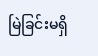မြဲခြင်းမရှိ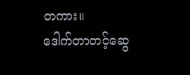တကား။
ဒေါက်တာတင့်ဆွေ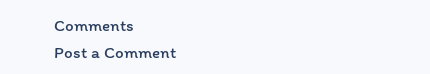Comments
Post a Comment